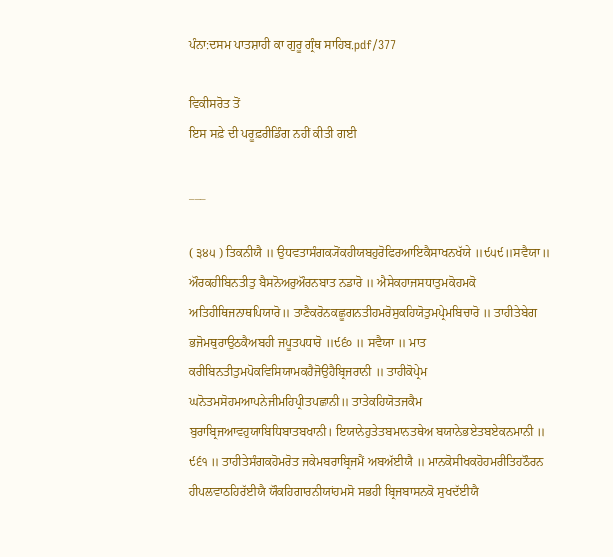ਪੰਨਾ:ਦਸਮ ਪਾਤਸ਼ਾਹੀ ਕਾ ਗੁਰੂ ਗ੍ਰੰਥ ਸਾਹਿਬ.pdf/377

ਵਿਕੀਸਰੋਤ ਤੋਂ
ਇਸ ਸਫ਼ੇ ਦੀ ਪਰੂਫ਼ਰੀਡਿੰਗ ਨਹੀਂ ਕੀਤੀ ਗਈ

___

( ੩੪੫ ) ਤਿਕਨੀਯੈ ॥ ਉਧਵਤਾਸੰਗਕ੍ਯੋਂਕਹੀਯਬਹੁਰੋਫਿਰਆਇਕੈਸਾਖਨਖੱਯੇ ॥੯੫੯॥ਸਵੈਯਾ॥ ਔਰਕਹੀਬਿਨਤੀਤੁ ਬੈਸਨੋਅਰੁਔਰਨਬਾਤ ਨਡਾਰੋ ॥ ਐਸੇਕਹਾਜਸਧਾਤੁਮਕੋਹਮਕੋ ਅਤਿਹੀਥਿਜਨਾਥਪਿਯਾਰੋ॥ ਤਾਣੈਕਰੋਨਕਛੂਗਨਤੀਹਮਰੋਸੁਕਹਿਯੋਤੁਮਪ੍ਰੇਮਬਿਚਾਰੋ ॥ ਤਾਹੀਤੇਬੇਗ ਭਜੋਮਥੁਰਾਉਠਕੈਅਬਹੀ ਜਪੂਤਪਧਾਰੋ ॥੯੬੦ ॥ ਸਵੈਯਾ ॥ ਮਾਤ ਕਰੀਬਿਨਤੀਤੁਮਪੋਕਵਿਸਿਯਾਮਕਹੈਜੋਉਹੈਬ੍ਰਿਜਰਾਨੀ ॥ ਤਾਹੀਕੋਪ੍ਰੇਮ ਘਨੋਤਮਸੋਹਮਆਪਨੇਜੀਮਹਿਪ੍ਰੀਤਪਛਾਨੀ॥ ਤਾਤੇਕਹਿਯੋਤਜਕੈਮ ਬੁਰਾਬ੍ਰਿਜਆਵਹੁਯਾਬਿਧਿਬਾਤਬਖਾਨੀ। ਇਯਾਨੇਹੁਤੇਤਬਮਾਨਤਥੇਅ ਬਯਾਨੇਭਏਤਬਏਕਨਮਾਨੀ ॥ ੯੬੧ ॥ ਤਾਹੀਤੇਸੰਗਕਹੋਮਰੋਤ ਜਕੇਮਬਰਾਬ੍ਰਿਜਮੈਂ ਅਬਅੱਈਯੈ ॥ ਮਾਨਕੋਸੀਖਕਹੋਹਮਰੀਤਿਹਠੌਰਨ ਹੀਪਲਵਾਠਹਿਰੱਈਯੈ ਯੌਕਹਿਗਾਰਨੀਯਾਂਹਮਸੋ ਸਭਹੀ ਬ੍ਰਿਜਬਾਸਨਕੋ ਸੁਖਦੱਈਯੈ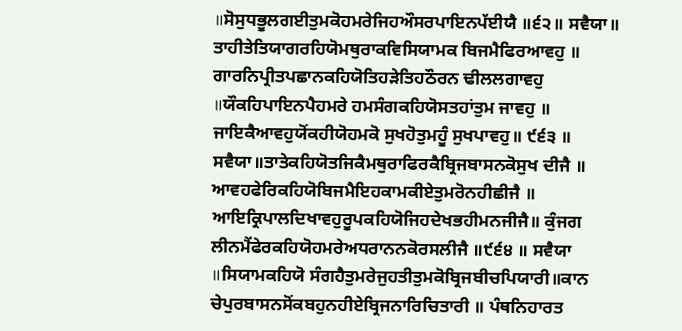॥ਸੋਸੁਧਭੂਲਗਈਤੁਮਕੋਹਮਰੇਜਿਹਔਸਰਪਾਇਨਪੱਈਯੈ ॥੬੨॥ ਸਵੈਯਾ॥ ਤਾਹੀਤੇਤਿਯਾਗਰਹਿਯੋਮਥੁਰਾਕਵਿਸਿਯਾਮਕ ਬਿਜਮੈਫਿਰਆਵਹੁ ॥ ਗਾਰਨਿਪ੍ਰੀਤਪਛਾਨਕਹਿਯੋਤਿਹੜੇਤਿਹਠੌਰਨ ਢੀਲਲਗਾਵਹੁ ॥ਯੌਕਹਿਪਾਇਨਪੈਹਮਰੇ ਹਮਸੰਗਕਹਿਯੋਸਤਹਾਂਤੁਮ ਜਾਵਹੁ ॥ ਜਾਇਕੈਆਵਹੁਯੋਂਕਹੀਯੋਹਮਕੋ ਸੁਖਹੋਤੁਮਹੂੰ ਸੁਖਪਾਵਹੁ॥ ੯੬੩ ॥ ਸਵੈਯਾ॥ਤਾਤੇਕਹਿਯੋਤਜਿਕੈਮਥੁਰਾਫਿਰਕੈਬ੍ਰਿਜਬਾਸਨਕੋਸੁਖ ਦੀਜੈ ॥ ਆਵਹਫੇਰਿਕਹਿਯੋਬਿਜਮੈਇਹਕਾਮਕੀਏਤੁਮਰੋਨਹੀਛੀਜੈ ॥ ਆਇਕ੍ਰਿਪਾਲਦਿਖਾਵਹੁਰੂਪਕਹਿਯੋਜਿਹਦੇਖਭਹੀਮਨਜੀਜੈ॥ ਕੁੰਜਗ ਲੀਨਮੈਂਫੇਰਕਹਿਯੋਹਮਰੇਅਧਰਾਨਨਕੋਰਸਲੀਜੈ ॥੯੬੪ ॥ ਸਵੈਯਾ ॥ਸਿਯਾਮਕਹਿਯੋ ਸੰਗਹੈਤੁਮਰੇਜੁਹਤੀਤੁਮਕੋਬ੍ਰਿਜਬੀਚਪਿਯਾਰੀ॥ਕਾਨ ਚੇਪੁਰਬਾਸਨਸੋਂਕਬਹੁਨਹੀਏਬ੍ਰਿਜਨਾਰਿਚਿਤਾਰੀ ॥ ਪੰਥਨਿਹਾਰਤ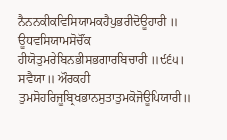ਨੈਨਨਕੀਕਵਿਸਿਯਾਮਕਹੈਪੁਭਰੀਦੋਊਹਾਰੀ ॥ ਊਧਵਸਿਯਾਮਸੋਚੌਂਕ ਹੀਯੋਤੁਮਰੇਬਿਨਭੀਸਭਗਾਰਬਿਚਾਰੀ ॥੯੬੫। ਸਵੈਯਾ॥ ਔਰਕਹੀ ਤੁਮਸੋਹਰਿਜੂਬ੍ਰਿਖਭਾਨਸੁਤਾਤੁਮਕੋਜੋਊਪਿਯਾਰੀ॥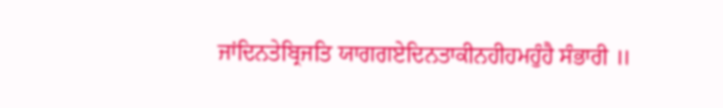ਜਾਂਦਿਨਤੇਬ੍ਰਿਜਤਿ ਯਾਗਗਏਦਿਨਤਾਕੀਨਹੀਹਮਹੁੰਹੈ ਸੰਭਾਰੀ ॥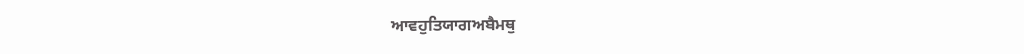ਆਵਹੁਤਿਯਾਗਅਬੈਮਥੁ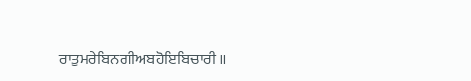ਰਾਤੁਮਰੇਬਿਨਗੀਅਬਹੋਇਬਿਚਾਰੀ ॥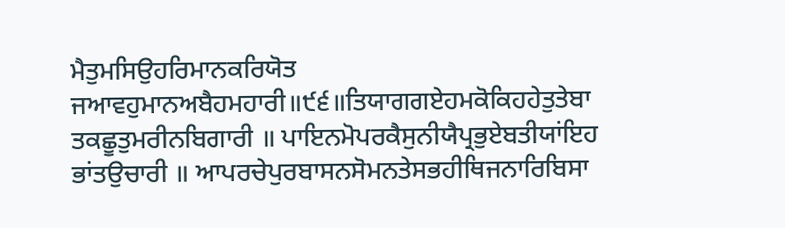ਮੈਤੁਮਸਿਉਹਰਿਮਾਨਕਰਿਯੋਤ ਜਆਵਹੁਮਾਨਅਬੈਹਮਹਾਰੀ॥੯੬॥ਤਿਯਾਗਗਏਹਮਕੋਕਿਹਹੇਤੁਤੇਬਾ ਤਕਛੂਤੁਮਰੀਨਬਿਗਾਰੀ ॥ ਪਾਇਨਮੋਪਰਕੈਸੁਨੀਯੈਪ੍ਰਭੁਏਬਤੀਯਾਂਇਹ ਭਾਂਤਉਚਾਰੀ ॥ ਆਪਰਚੇਪੁਰਬਾਸਨਸੋਮਨਤੇਸਭਹੀਥਿਜਨਾਰਿਬਿਸਾ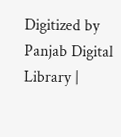Digitized by Panjab Digital Library |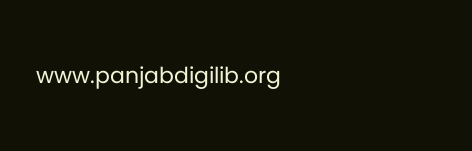www.panjabdigilib.org